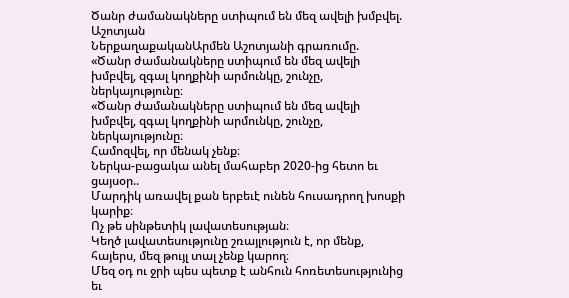Ծանր ժամանակները ստիպում են մեզ ավելի խմբվել. Աշոտյան
ՆերքաղաքականԱրմեն Աշոտյանի գրառումը.
«Ծանր ժամանակները ստիպում են մեզ ավելի խմբվել, զգալ կողքինի արմունկը, շունչը, ներկայությունը։
«Ծանր ժամանակները ստիպում են մեզ ավելի խմբվել, զգալ կողքինի արմունկը, շունչը, ներկայությունը։
Համոզվել, որ մենակ չենք։
Ներկա-բացակա անել մահաբեր 2020-ից հետո եւ ցայսօր..
Մարդիկ առավել քան երբեւէ ունեն հուսադրող խոսքի կարիք։
Ոչ թե սինթետիկ լավատեսության։
Կեղծ լավատեսությունը շռայլություն է, որ մենք, հայերս, մեզ թույլ տալ չենք կարող։
Մեզ օդ ու ջրի պես պետք է անհուն հոռետեսությունից եւ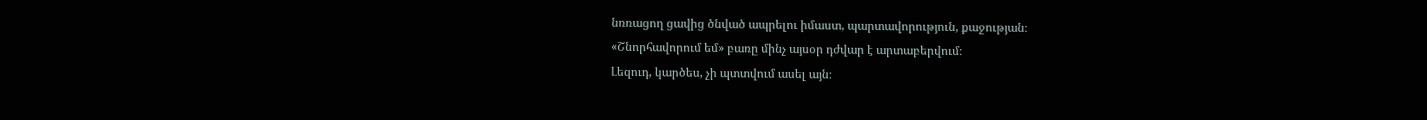նռռացող ցավից ծնված ապրելու իմաստ, պարտավորություն, քաջության։
«Շնորհավորում եմ» բառը մինչ այսօր դժվար է արտաբերվում։
Լեզուդ, կարծես, չի պտտվում ասել այն։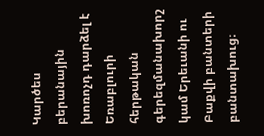Կարծես բերանային խոռոչդ դարձել է Եռաբլուրի հերթական գերեզմանախորշ կամ Երեւանի ու Բաքվի բանտերի բանտախուց։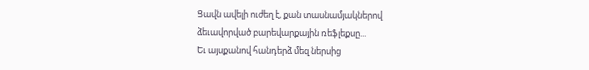Ցավն ավելի ուժեղ է, քան տասնամյակներով ձեւավորված բարեվարքային ռեֆլեքսը...
Եւ այսքանով հանդերձ մեզ ներսից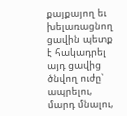քայքայող եւ խելառացնող ցավին պետք է հակադրել այդ ցավից ծնվող ուժը՝ ապրելու, մարդ մնալու,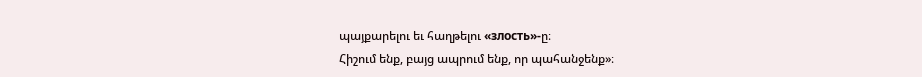պայքարելու եւ հաղթելու «злость»-ը։
Հիշում ենք, բայց ապրում ենք, որ պահանջենք»։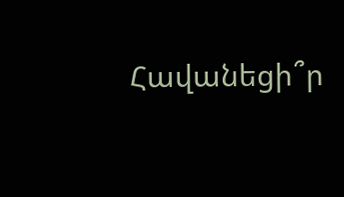Հավանեցի՞ր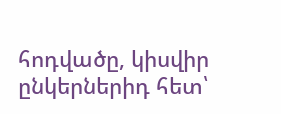հոդվածը, կիսվիր ընկերներիդ հետ՝